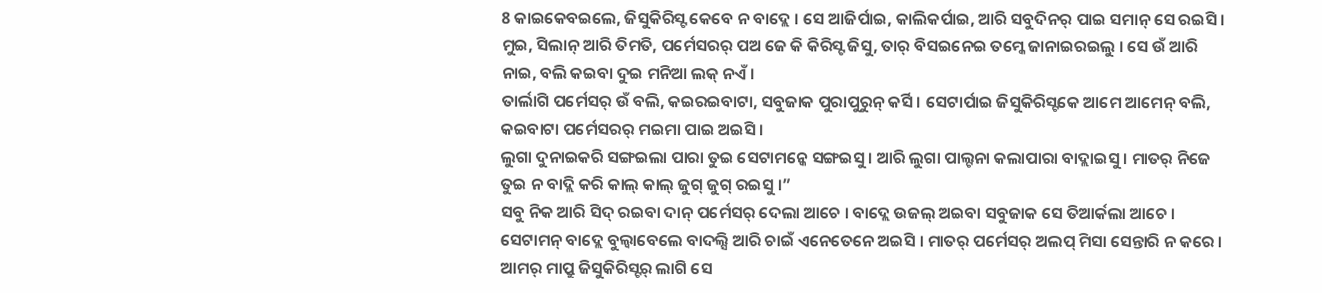8 କାଇକେବଇଲେ, ଜିସୁକିରିସ୍ଟ କେବେ ନ ବାଦ୍ଲେ । ସେ ଆଜିର୍ପାଇ, କାଲିକର୍ପାଇ, ଆରି ସବୁଦିନର୍ ପାଇ ସମାନ୍ ସେ ରଇସି ।
ମୁଇ, ସିଲାନ୍ ଆରି ତିମତି, ପର୍ମେସରର୍ ପଅ ଜେ କି କିରିସ୍ଟ ଜିସୁ, ତାର୍ ବିସଇନେଇ ତମ୍କେ ଜାନାଇରଇଲୁ । ସେ ଉଁ ଆରି ନାଇ, ବଲି କଇବା ଦୁଇ ମନିଆ ଲକ୍ ନଏଁ ।
ତାର୍ଲାଗି ପର୍ମେସର୍ ଉଁ ବଲି, କଇରଇବାଟା, ସବୁଜାକ ପୁରାପୁରୁନ୍ କର୍ସି । ସେଟାର୍ପାଇ ଜିସୁକିରିସ୍ଟକେ ଆମେ ଆମେନ୍ ବଲି, କଇବାଟା ପର୍ମେସରର୍ ମଇମା ପାଇ ଅଇସି ।
ଲୁଗା ଦୁନାଇକରି ସଙ୍ଗଇଲା ପାରା ତୁଇ ସେଟାମନ୍କେ ସଙ୍ଗଇସୁ । ଆରି ଲୁଗା ପାଲ୍ଟନା କଲାପାରା ବାଦ୍ଲାଇସୁ । ମାତର୍ ନିଜେ ତୁଇ ନ ବାଦ୍ଲି କରି କାଲ୍ କାଲ୍ ଜୁଗ୍ ଜୁଗ୍ ରଇସୁ ।”
ସବୁ ନିକ ଆରି ସିଦ୍ ରଇବା ଦାନ୍ ପର୍ମେସର୍ ଦେଲା ଆଚେ । ବାଦ୍ଲେ ଉଜଲ୍ ଅଇବା ସବୁଜାକ ସେ ତିଆର୍କଲା ଆଚେ । ସେଟାମନ୍ ବାଦ୍ଲେ ବୁଲ୍ବାବେଲେ ବାଦଲ୍ସି ଆରି ଚାଇଁ ଏନେତେନେ ଅଇସି । ମାତର୍ ପର୍ମେସର୍ ଅଲପ୍ ମିସା ସେନ୍ତାରି ନ କରେ ।
ଆମର୍ ମାପ୍ରୁ ଜିସୁକିରିସ୍ଟର୍ ଲାଗି ସେ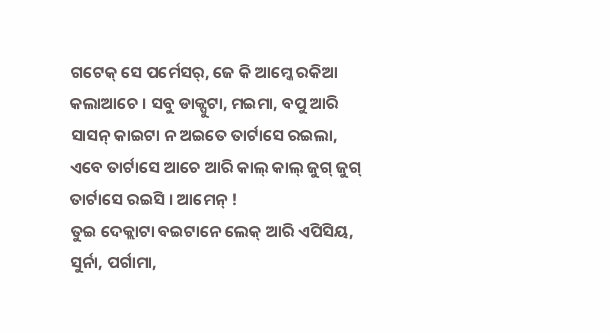ଗଟେକ୍ ସେ ପର୍ମେସର୍, ଜେ କି ଆମ୍କେ ରକିଆ କଲାଆଚେ । ସବୁ ଡାକ୍ପୁଟା, ମଇମା, ବପୁ ଆରି ସାସନ୍ କାଇଟା ନ ଅଇତେ ତାର୍ଟାସେ ରଇଲା, ଏବେ ତାର୍ଟାସେ ଆଚେ ଆରି କାଲ୍ କାଲ୍ ଜୁଗ୍ ଜୁଗ୍ ତାର୍ଟାସେ ରଇସି । ଆମେନ୍ !
ତୁଇ ଦେକ୍ଲାଟା ବଇଟାନେ ଲେକ୍ ଆରି ଏପିସିୟ, ସୁର୍ନା, ପର୍ଗାମା,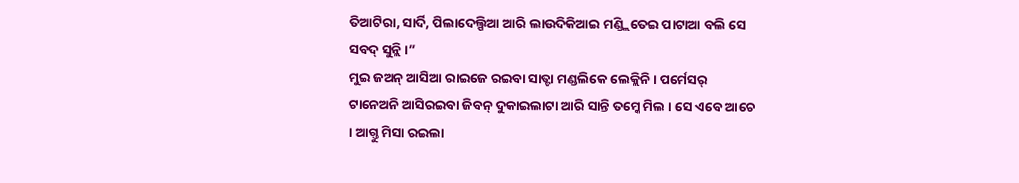ତିଆଟିରା, ସାର୍ଦି, ପିଲାଦେଲ୍ପିଆ ଆରି ଲାଉଦିକିଆଇ ମଣ୍ଡ୍ଲିତେଇ ପାଟାଆ ବଲି ସେ ସବଦ୍ ସୁନ୍ଲି ।”
ମୁଇ ଜଅନ୍ ଆସିଆ ରାଇଜେ ରଇବା ସାତ୍ଟା ମଣ୍ଡଲିକେ ଲେକ୍ଲିନି । ପର୍ମେସର୍ ଟାନେଅନି ଆସିରଇବା ଜିବନ୍ ଦୁକାଇଲାଟା ଆରି ସାନ୍ତି ତମ୍କେ ମିଲ । ସେ ଏବେ ଆଚେ । ଆଗ୍ତୁ ମିସା ରଇଲା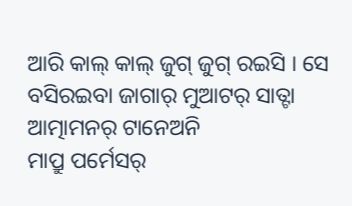ଆରି କାଲ୍ କାଲ୍ ଜୁଗ୍ ଜୁଗ୍ ରଇସି । ସେ ବସିରଇବା ଜାଗାର୍ ମୁଆଟର୍ ସାତ୍ଟା ଆତ୍ମାମନର୍ ଟାନେଅନି
ମାପ୍ରୁ ପର୍ମେସର୍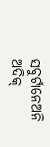ସବୁର୍ଟାନେଅନି ଅଦିକ୍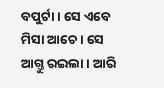ବପୁର୍ଟା । ସେ ଏବେ ମିସା ଆଚେ । ସେ ଆଗ୍ତୁ ରଇଲା । ଆରି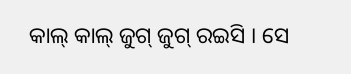କାଲ୍ କାଲ୍ ଜୁଗ୍ ଜୁଗ୍ ରଇସି । ସେ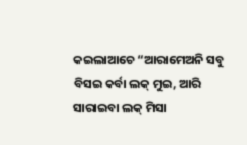କଇଲାଆଚେ “ଆରାମେଅନି ସବୁ ବିସଇ କର୍ବା ଲକ୍ ମୁଇ, ଆରି ସାରାଇବା ଲକ୍ ମିସା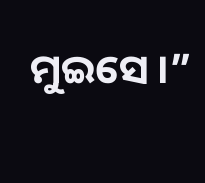ମୁଇସେ ।”